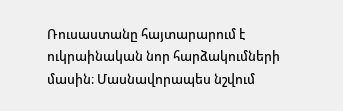Ռուսաստանը հայտարարում է ուկրաինական նոր հարձակումների մասին։ Մասնավորապես նշվում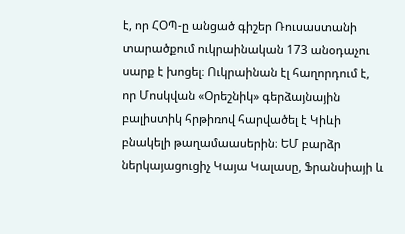է, որ ՀՕՊ-ը անցած գիշեր Ռուսաստանի տարածքում ուկրաինական 173 անօդաչու սարք է խոցել։ Ուկրաինան էլ հաղորդում է, որ Մոսկվան «Օրեշնիկ» գերձայնային բալիստիկ հրթիռով հարվածել է Կիևի բնակելի թաղամաասերին։ ԵՄ բարձր ներկայացուցիչ Կայա Կալասը, Ֆրանսիայի և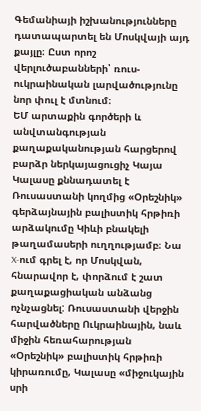Գեմանիայի իշխանությունները դատապարտել են Մոսկվայի այդ քայլը։ Ըստ որոշ վերլուծաբանների՝ ռուս-ուկրաինական լարվածությունը նոր փուլ է մտնում։
ԵՄ արտաքին գործերի և անվտանգության քաղաքականության հարցերով բարձր ներկայացուցիչ Կայա Կալասը քննադատել է Ռուսաստանի կողմից «Օրեշնիկ» գերձայնային բալիստիկ հրթիռի արձակումը Կիևի բնակելի թաղամասերի ուղղությամբ։ Նա X-ում գրել է, որ Մոսկվան, հնարավոր է, փորձում է շատ քաղաքացիական անձանց ոչնչացնել: Ռուսաստանի վերջին հարվածները Ուկրաինային, նաև միջին հեռահարության «Օրեշնիկ» բալիստիկ հրթիռի կիրառումը, Կալասը «միջուկային սրի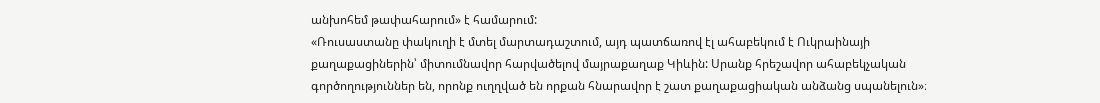անխոհեմ թափահարում» է համարում:
«Ռուսաստանը փակուղի է մտել մարտադաշտում, այդ պատճառով էլ ահաբեկում է Ուկրաինայի քաղաքացիներին՝ միտումնավոր հարվածելով մայրաքաղաք Կիևին: Սրանք հրեշավոր ահաբեկչական գործողություններ են, որոնք ուղղված են որքան հնարավոր է շատ քաղաքացիական անձանց սպանելուն»։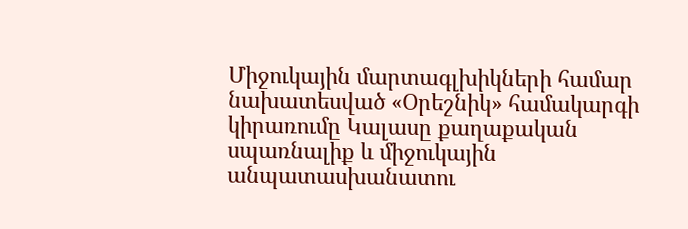Միջուկային մարտագլխիկների համար նախատեսված «Օրեշնիկ» համակարգի կիրառումը Կալասը քաղաքական սպառնալիք և միջուկային անպատասխանատու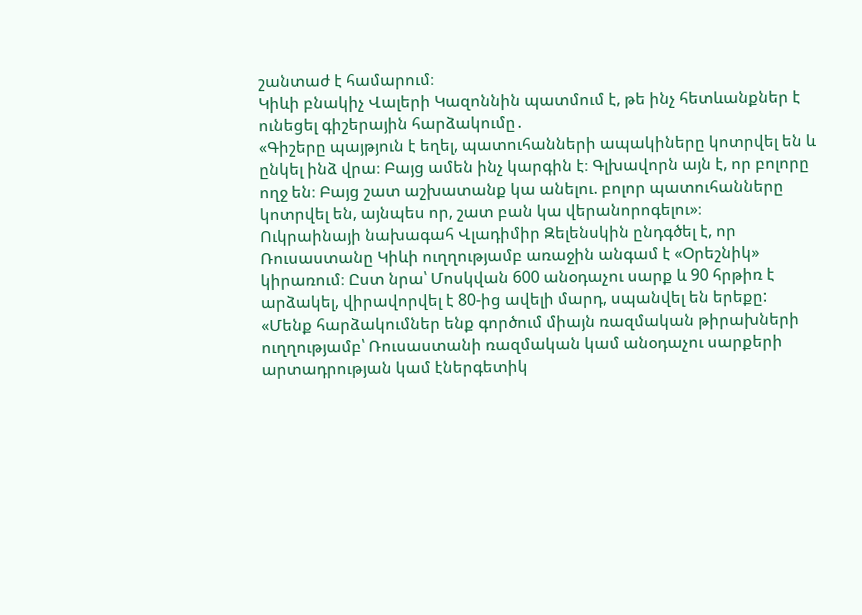շանտաժ է համարում։
Կիևի բնակիչ Վալերի Կազոննին պատմում է, թե ինչ հետևանքներ է ունեցել գիշերային հարձակումը․
«Գիշերը պայթյուն է եղել, պատուհանների ապակիները կոտրվել են և ընկել ինձ վրա։ Բայց ամեն ինչ կարգին է։ Գլխավորն այն է, որ բոլորը ողջ են։ Բայց շատ աշխատանք կա անելու. բոլոր պատուհանները կոտրվել են, այնպես որ, շատ բան կա վերանորոգելու»։
Ուկրաինայի նախագահ Վլադիմիր Զելենսկին ընդգծել է, որ Ռուսաստանը Կիևի ուղղությամբ առաջին անգամ է «Օրեշնիկ» կիրառում։ Ըստ նրա՝ Մոսկվան 600 անօդաչու սարք և 90 հրթիռ է արձակել, վիրավորվել է 80-ից ավելի մարդ, սպանվել են երեքը:
«Մենք հարձակումներ ենք գործում միայն ռազմական թիրախների ուղղությամբ՝ Ռուսաստանի ռազմական կամ անօդաչու սարքերի արտադրության կամ էներգետիկ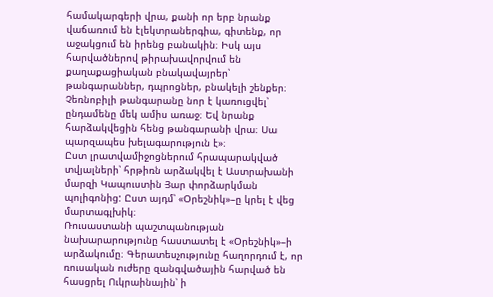համակարգերի վրա, քանի որ երբ նրանք վաճառում են էլեկտրաներգիա, գիտենք, որ աջակցում են իրենց բանակին։ Իսկ այս հարվածներով թիրախավորվում են քաղաքացիական բնակավայրեր՝ թանգարաններ, դպրոցներ, բնակելի շենքեր։ Չեռնոբիլի թանգարանը նոր է կառուցվել՝ ընդամենը մեկ ամիս առաջ։ Եվ նրանք հարձակվեցին հենց թանգարանի վրա։ Սա պարզապես խելագարություն է»։
Ըստ լրատվամիջոցներում հրապարակված տվյալների՝ հրթիռն արձակվել է Աստրախանի մարզի Կապուստին Յար փորձարկման պոլիգոնից: Ըստ այդմ՝ «Օրեշնիկ»–ը կրել է վեց մարտագլխիկ։
Ռուսաստանի պաշտպանության նախարարությունը հաստատել է «Օրեշնիկ»–ի արձակումը։ Գերատեսչությունը հաղորդում է, որ ռուսական ուժերը զանգվածային հարված են հասցրել Ուկրաինային՝ ի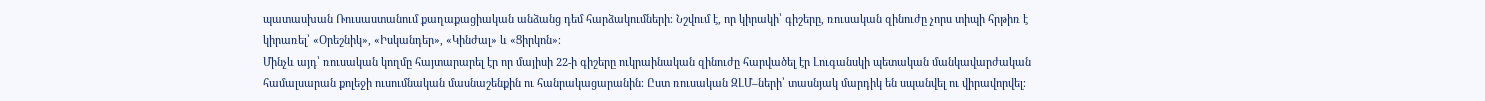պատասխան Ռուսաստանում քաղաքացիական անձանց դեմ հարձակումների։ Նշվում է, որ կիրակի՝ գիշերը, ռուսական զինուժը չորս տիպի հրթիռ է կիրառել՝ «Օրեշնիկ», «Իսկանդեր», «Կինժալ» և «Ցիրկոն»։
Մինչև այդ՝ ռուսական կողմը հայտարարել էր որ մայիսի 22-ի գիշերը ուկրաինական զինուժը հարվածել էր Լուգանսկի պետական մանկավարժական համալսարան քոլեջի ուսումնական մասնաշենքին ու հանրակացարանին։ Ըստ ռուսական ԶԼՄ–ների՝ տասնյակ մարդիկ են սպանվել ու վիրավորվել։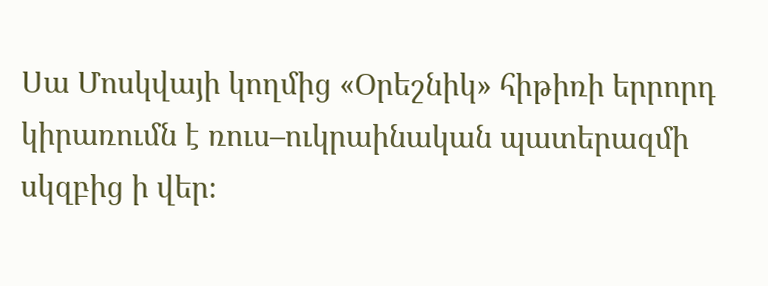Սա Մոսկվայի կողմից «Օրեշնիկ» հիթիռի երրորդ կիրառումն է ռուս–ուկրաինական պատերազմի սկզբից ի վեր։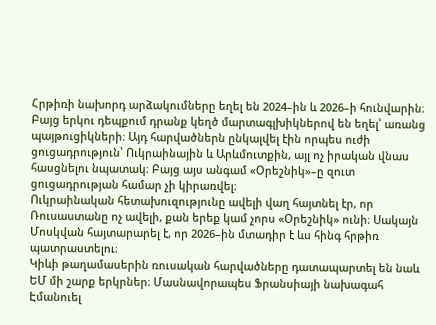Հրթիռի նախորդ արձակումները եղել են 2024–ին և 2026–ի հունվարին։ Բայց երկու դեպքում դրանք կեղծ մարտագլխիկներով են եղել՝ առանց պայթուցիկների։ Այդ հարվածներն ընկալվել էին որպես ուժի ցուցադրություն՝ Ուկրաինային և Արևմուտքին, այլ ոչ իրական վնաս հասցնելու նպատակ։ Բայց այս անգամ «Օրեշնիկ»–ը զուտ ցուցադրության համար չի կիրառվել։
Ուկրաինական հետախուզությունը ավելի վաղ հայտնել էր, որ Ռուսաստանը ոչ ավելի, քան երեք կամ չորս «Օրեշնիկ» ունի։ Սակայն Մոսկվան հայտարարել է, որ 2026–ին մտադիր է ևս հինգ հրթիռ պատրաստելու։
Կիևի թաղամասերին ռուսական հարվածները դատապարտել են նաև ԵՄ մի շարք երկրներ։ Մասնավորապես Ֆրանսիայի նախագահ Էմանուել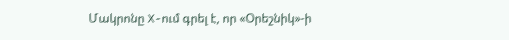Մակրոնը X-ում գրել է, որ «Օրեշնիկ»-ի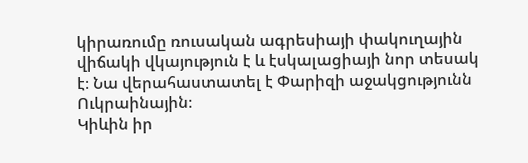կիրառումը ռուսական ագրեսիայի փակուղային վիճակի վկայություն է և էսկալացիայի նոր տեսակ է։ Նա վերահաստատել է Փարիզի աջակցությունն Ուկրաինային։
Կիևին իր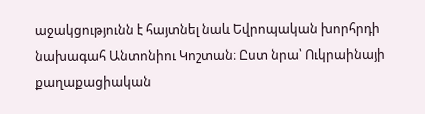աջակցությունն է հայտնել նաև Եվրոպական խորհրդի նախագահ Անտոնիու Կոշտան։ Ըստ նրա՝ Ուկրաինայի քաղաքացիական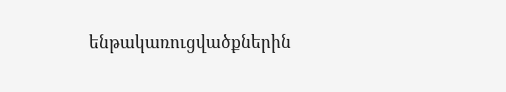ենթակառուցվածքներին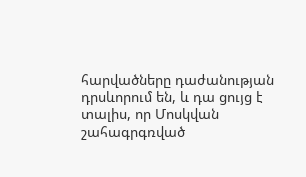հարվածները դաժանության դրսևորում են, և դա ցույց է տալիս, որ Մոսկվան շահագրգռված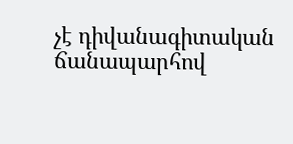չէ դիվանագիտական ճանապարհով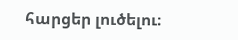հարցեր լուծելու։